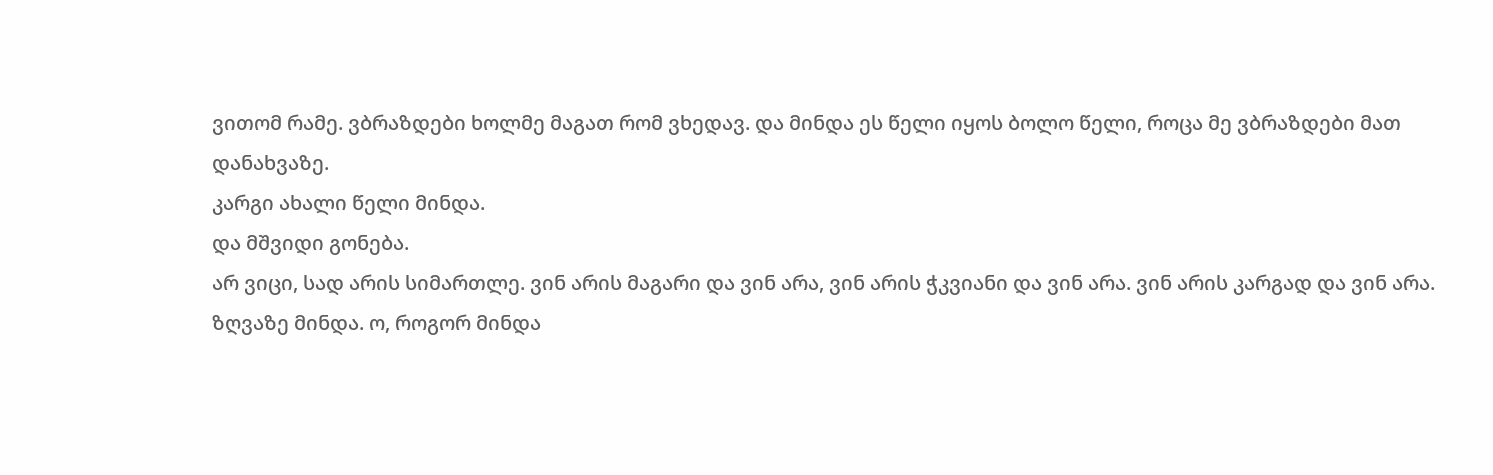ვითომ რამე. ვბრაზდები ხოლმე მაგათ რომ ვხედავ. და მინდა ეს წელი იყოს ბოლო წელი, როცა მე ვბრაზდები მათ დანახვაზე.
კარგი ახალი წელი მინდა.
და მშვიდი გონება.
არ ვიცი, სად არის სიმართლე. ვინ არის მაგარი და ვინ არა, ვინ არის ჭკვიანი და ვინ არა. ვინ არის კარგად და ვინ არა.
ზღვაზე მინდა. ო, როგორ მინდა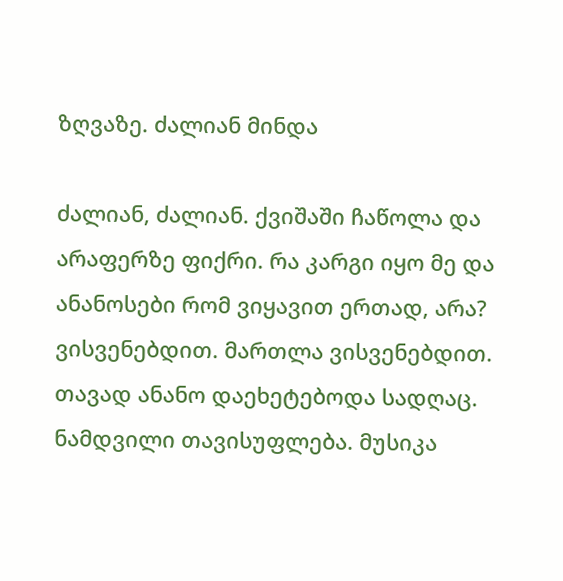ზღვაზე. ძალიან მინდა

ძალიან, ძალიან. ქვიშაში ჩაწოლა და არაფერზე ფიქრი. რა კარგი იყო მე და ანანოსები რომ ვიყავით ერთად, არა? ვისვენებდით. მართლა ვისვენებდით. თავად ანანო დაეხეტებოდა სადღაც. ნამდვილი თავისუფლება. მუსიკა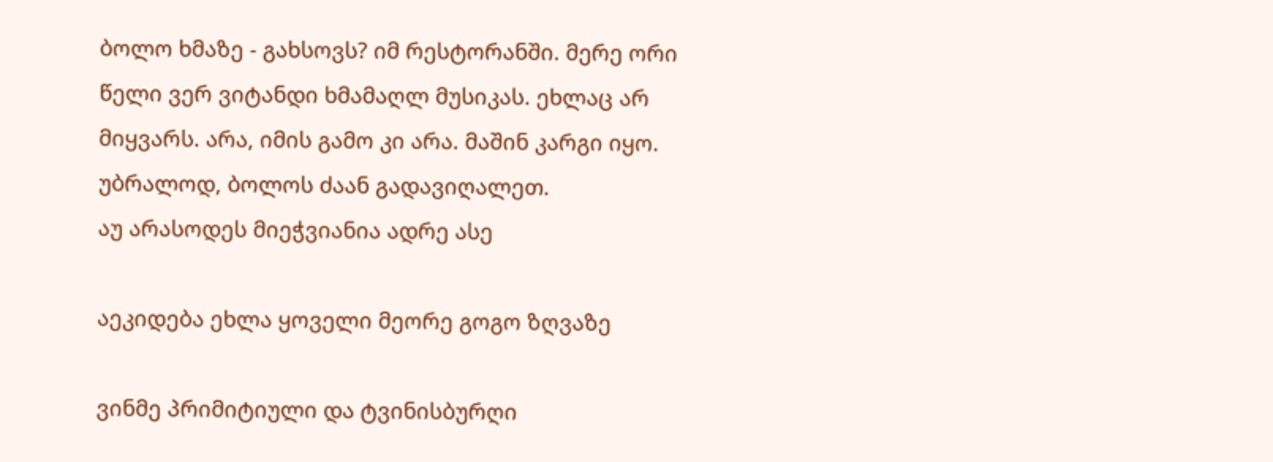ბოლო ხმაზე - გახსოვს? იმ რესტორანში. მერე ორი წელი ვერ ვიტანდი ხმამაღლ მუსიკას. ეხლაც არ მიყვარს. არა, იმის გამო კი არა. მაშინ კარგი იყო. უბრალოდ, ბოლოს ძაან გადავიღალეთ.
აუ არასოდეს მიეჭვიანია ადრე ასე

აეკიდება ეხლა ყოველი მეორე გოგო ზღვაზე

ვინმე პრიმიტიული და ტვინისბურღი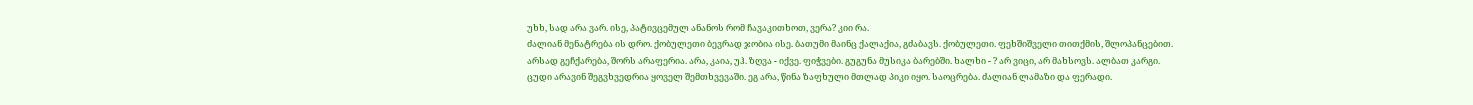უხხ, სად არა ვარ. ისე, პატივცემულ ანანოს რომ ჩავაკითხოთ, ვერა? კიი რა.
ძალიან მენატრება ის დრო. ქობულეთი ბევრად ჯობია ისე. ბათუმი მაინც ქალაქია, გძაბავს. ქობულეთი. ფეხშიშველი თითქმის, შლოპანცებით. არსად გეჩქარება, შორს არაფერია. არა, კაია, უჰ. ზღვა - იქვე. ფიჭვები. გუგუნა მუსიკა ბარებში. ხალხი - ? არ ვიცი, არ მახსოვს. ალბათ კარგი. ცუდი არავინ შეგვხვედრია ყოველ შემთხვევაში. ეგ არა, წინა ზაფხული მთლად პიკი იყო. საოცრება. ძალიან ლამაზი და ფერადი.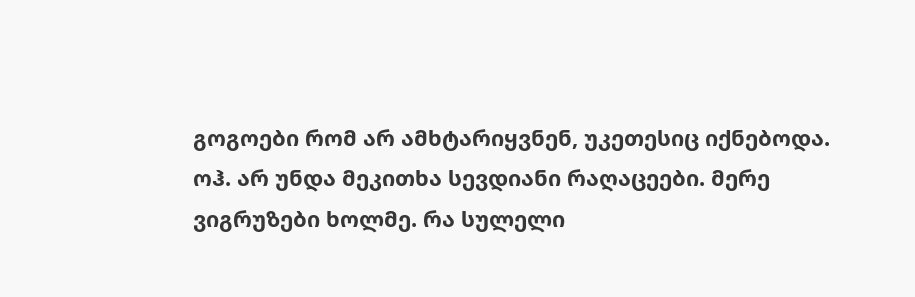გოგოები რომ არ ამხტარიყვნენ, უკეთესიც იქნებოდა.
ოჰ. არ უნდა მეკითხა სევდიანი რაღაცეები. მერე ვიგრუზები ხოლმე. რა სულელი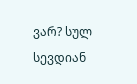ვარ? სულ სევდიან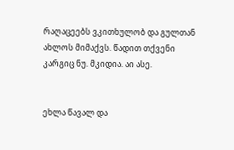რაღაცეებს ვკითხულობ და გულთან ახლოს მიმაქვს. წადით თქვენი კარგიც ნუ. მკიდია. აი ასე.


ეხლა წავალ და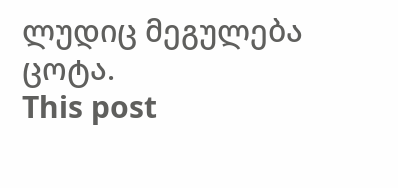ლუდიც მეგულება ცოტა.
This post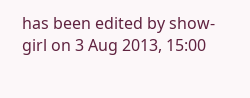has been edited by show-girl on 3 Aug 2013, 15:00